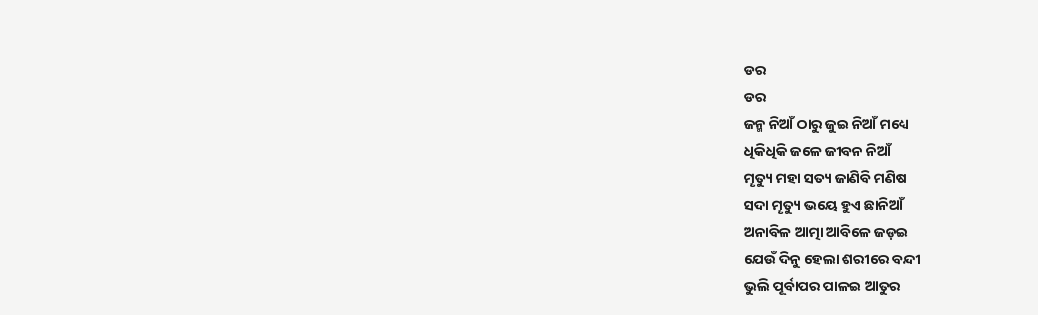ଡର
ଡର
ଜନ୍ମ ନିଆଁ ଠାରୁ ଜୁଇ ନିଆଁ ମଧ୍ୟେ
ଧିକିଧିକି ଜଳେ ଜୀବନ ନିଆଁ
ମୄତ୍ୟୁ ମହା ସତ୍ୟ ଜାଣିବି ମଣିଷ
ସଦା ମୄତ୍ୟୁ ଭୟେ ହୁଏ ଛାନିଆଁ
ଅନାବିଳ ଆତ୍ମା ଆବିଳେ ଜଡ଼ଇ
ଯେଉଁ ଦିନୁ ହେଲା ଶରୀରେ ବନ୍ଦୀ
ଭୁଲି ପୂର୍ବାପର ପାଳଇ ଆତୁର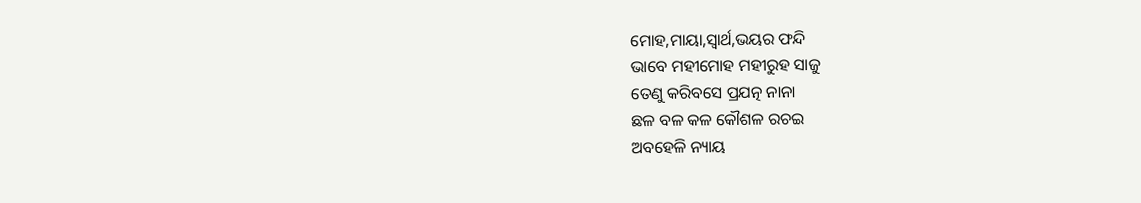ମୋହ,ମାୟା,ସ୍ବାର୍ଥ,ଭୟର ଫନ୍ଦି
ଭାବେ ମହୀମୋହ ମହୀରୁହ ସାଜୁ
ତେଣୁ କରିବସେ ପ୍ରଯତ୍ନ ନାନା
ଛଳ ବଳ କଳ କୌଶଳ ରଚଇ
ଅବହେଳି ନ୍ୟାୟ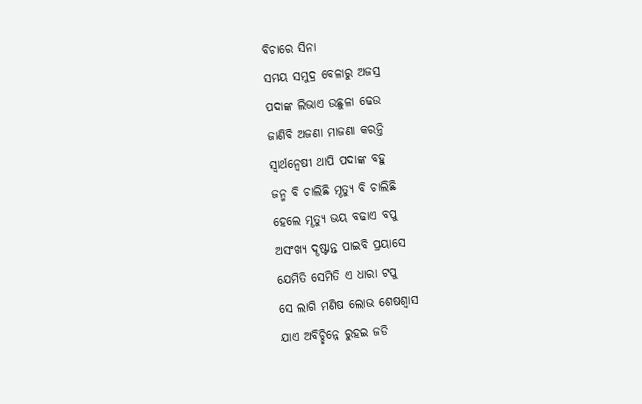ବିଚାରେ ସିନା
ସମୟ ସମୁଦ୍ର ବେଳାରୁ ଅଜସ୍ର
ପଦାଙ୍କ ଲିଭାଏ ଉଛୁଳା ଢେଉ
ଜାଣିବି ଅଜଣା ମାଜଣା କରନ୍ତି
ସ୍ବାର୍ଥନ୍ବେଷୀ ଥାପି ପଦାଙ୍କ ବହୁ
ଜନ୍ମ ବି ଚାଲିଛି ମୄତ୍ୟୁ ବି ଚାଲିଛି
ହେଲେ ମୄତ୍ୟୁ ଭୟ ବଢାଏ ବପୁ
ଅସଂଖ୍ୟ ଦୄଷ୍ଟାନ୍ତ ପାଇବି ପ୍ରୟାସେ
ଯେମିତି ସେମିତି ଏ ଧାରା ଟପୁ
ସେ ଲାଗି ମଣିଷ ଲୋଭ ଶେଷଶ୍ବାସ
ଯାଏ ଅବିଚ୍ଛିନ୍ନେ ରୁହଇ ଜଡି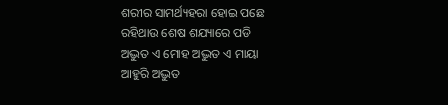ଶରୀର ସାମର୍ଥ୍ୟହରା ହୋଇ ପଛେ
ରହିଥାଉ ଶେଷ ଶଯ୍ୟାରେ ପଡି
ଅଦ୍ଭୁତ ଏ ମୋହ ଅଦ୍ଭୁତ ଏ ମାୟା
ଆହୁରି ଅଦ୍ଭୁତ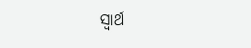ସ୍ବାର୍ଥ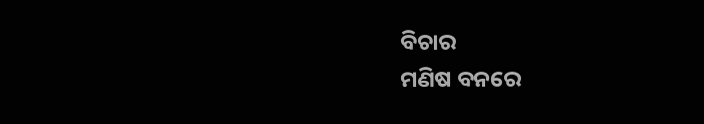ବିଚାର
ମଣିଷ ବନରେ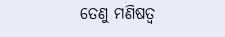ତେଣୁ ମଣିଷତ୍ବ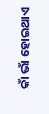କାଁ ଭାଁ ହୋଇଥାଏ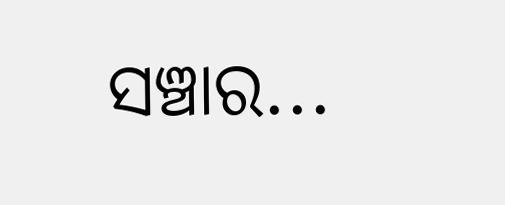ସଞ୍ଚାର...